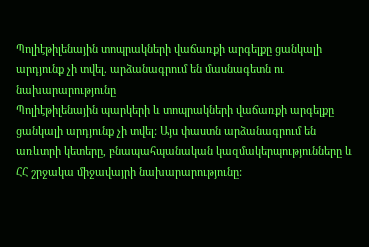Պոլիէթիլենային տոպրակների վաճառքի արգելքը ցանկալի արդյունք չի տվել. արձանագրում են մասնագետն ու նախարարությունը
Պոլիէթիլենային պարկերի և տոպրակների վաճառքի արգելքը ցանկալի արդյունք չի տվել: Այս փաստն արձանագրում են առևտրի կետերը, բնապահպանական կազմակերպությունները և ՀՀ շրջակա միջավայրի նախարարությունը: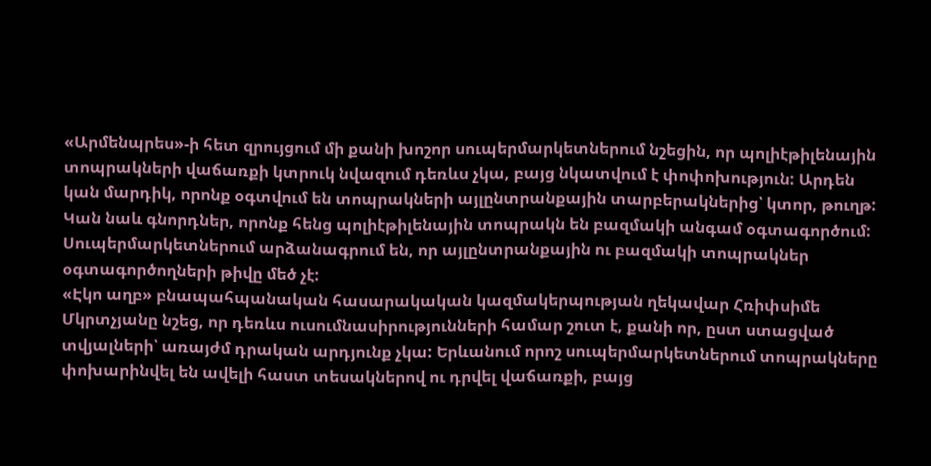«Արմենպրես»-ի հետ զրույցում մի քանի խոշոր սուպերմարկետներում նշեցին, որ պոլիէթիլենային տոպրակների վաճառքի կտրուկ նվազում դեռևս չկա, բայց նկատվում է փոփոխություն: Արդեն կան մարդիկ, որոնք օգտվում են տոպրակների այլընտրանքային տարբերակներից՝ կտոր, թուղթ: Կան նաև գնորդներ, որոնք հենց պոլիէթիլենային տոպրակն են բազմակի անգամ օգտագործում: Սուպերմարկետներում արձանագրում են, որ այլընտրանքային ու բազմակի տոպրակներ օգտագործողների թիվը մեծ չէ:
«Էկո աղբ» բնապահպանական հասարակական կազմակերպության ղեկավար Հռիփսիմե Մկրտչյանը նշեց, որ դեռևս ուսումնասիրությունների համար շուտ է, քանի որ, ըստ ստացված տվյալների՝ առայժմ դրական արդյունք չկա: Երևանում որոշ սուպերմարկետներում տոպրակները փոխարինվել են ավելի հաստ տեսակներով ու դրվել վաճառքի, բայց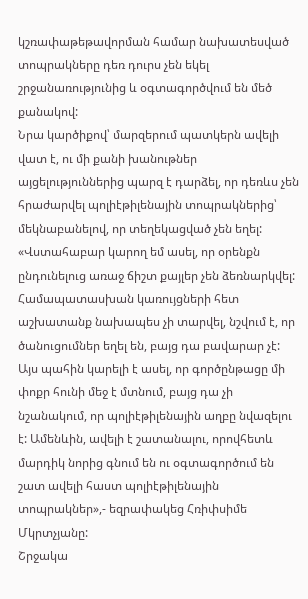կշռափաթեթավորման համար նախատեսված տոպրակները դեռ դուրս չեն եկել շրջանառությունից և օգտագործվում են մեծ քանակով:
Նրա կարծիքով՝ մարզերում պատկերն ավելի վատ է, ու մի քանի խանութներ այցելություններից պարզ է դարձել, որ դեռևս չեն հրաժարվել պոլիէթիլենային տոպրակներից՝ մեկնաբանելով, որ տեղեկացված չեն եղել:
«Վստահաբար կարող եմ ասել, որ օրենքն ընդունելուց առաջ ճիշտ քայլեր չեն ձեռնարկվել: Համապատասխան կառույցների հետ աշխատանք նախապես չի տարվել, նշվում է, որ ծանուցումներ եղել են, բայց դա բավարար չէ: Այս պահին կարելի է ասել, որ գործընթացը մի փոքր հունի մեջ է մտնում, բայց դա չի նշանակում, որ պոլիէթիլենային աղբը նվազելու է: Ամենևին, ավելի է շատանալու, որովհետև մարդիկ նորից գնում են ու օգտագործում են շատ ավելի հաստ պոլիէթիլենային տոպրակներ»,- եզրափակեց Հռիփսիմե Մկրտչյանը:
Շրջակա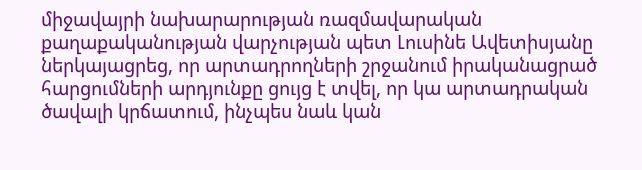միջավայրի նախարարության ռազմավարական քաղաքականության վարչության պետ Լուսինե Ավետիսյանը ներկայացրեց, որ արտադրողների շրջանում իրականացրած հարցումների արդյունքը ցույց է տվել, որ կա արտադրական ծավալի կրճատում, ինչպես նաև կան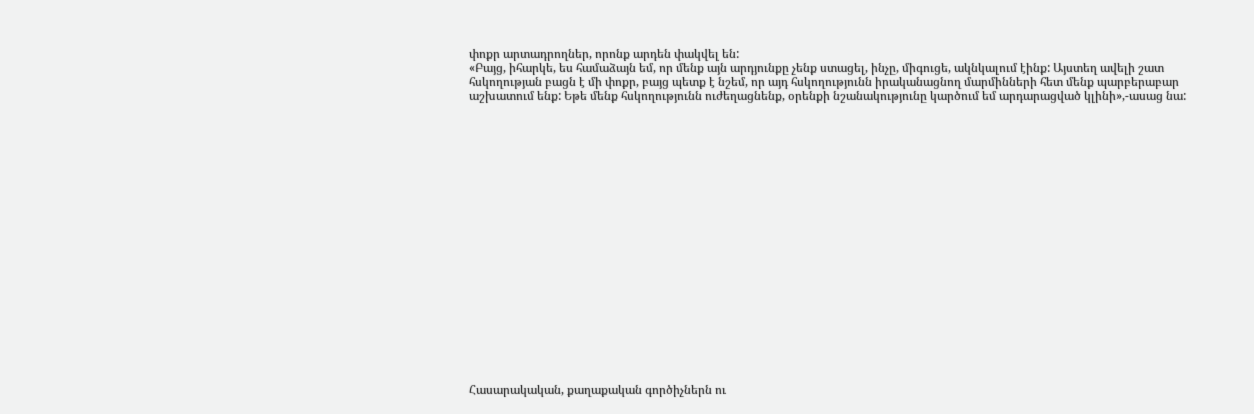փոքր արտադրողներ, որոնք արդեն փակվել են:
«Բայց, իհարկե, ես համաձայն եմ, որ մենք այն արդյունքը չենք ստացել, ինչը, միգուցե, ակնկալում էինք: Այստեղ ավելի շատ հսկողության բացն է մի փոքր, բայց պետք է նշեմ, որ այդ հսկողությունն իրականացնող մարմինների հետ մենք պարբերաբար աշխատում ենք: Եթե մենք հսկողությունն ուժեղացնենք, օրենքի նշանակությունը կարծում եմ արդարացված կլինի»,-ասաց նա:




















Հասարակական, քաղաքական գործիչներն ու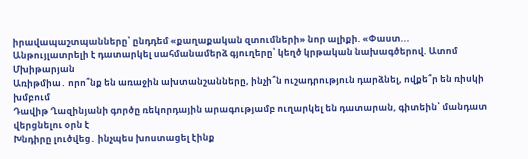իրավապաշտպանները՝ ընդդեմ «քաղաքական զտումների» նոր ալիքի. «Փաստ...
Անթույլատրելի է դատարկել սահմանամերձ գյուղերը՝ կեղծ կրթական նախագծերով. Ատոմ Մխիթարյան
Առիթմիա․ որո՞նք են առաջին ախտանշանները, ինչի՞ն ուշադրություն դարձնել, ովքե՞ր են ռիսկի խմբում
Դավիթ Ղազինյանի գործը ռեկորդային արագությամբ ուղարկել են դատարան, գիտեին՝ մանդատ վերցնելու օրն է
Խնդիրը լուծվեց․ ինչպես խոստացել էինք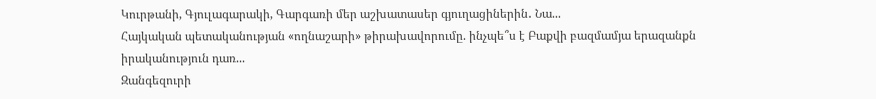Կուրթանի, Գյուլագարակի, Գարգառի մեր աշխատասեր գյուղացիներին․ Նա...
Հայկական պետականության «ողնաշարի» թիրախավորումը. ինչպե՞ս է Բաքվի բազմամյա երազանքն իրականություն դառ...
Զանգեզուրի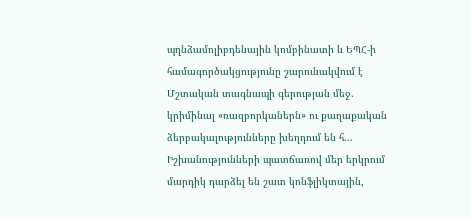պղնձամոլիբդենային կոմբինատի և ԵՊՀ-ի համագործակցությունը շարունակվում է
Մշտական տագնապի գերության մեջ. կրիմինալ «ռազբորկաներն» ու քաղաքական ձերբակալությունները խեղդում են հ...
Իշխանությունների պատճառով մեր երկրում մարդիկ դարձել են շատ կոնֆլիկտային,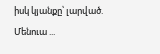իսկ կյանքը՝ լարված. Մենուա ...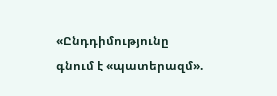«Ընդդիմությունը գնում է «պատերազմ».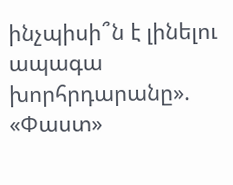ինչպիսի՞ն է լինելու ապագա խորհրդարանը». «Փաստ»